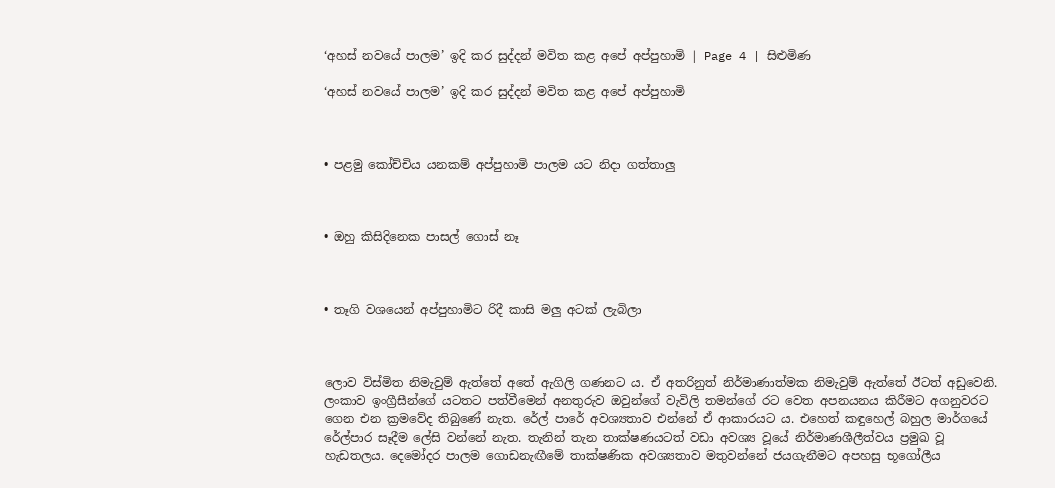‘අහස් නවයේ පාලම’ ඉදි කර සුද්දන් මවිත කළ අපේ අප්පුහාමි | Page 4 | සිළුමිණ

‘අහස් නවයේ පාලම’ ඉදි කර සුද්දන් මවිත කළ අපේ අප්පුහාමි



• පළමු කෝච්චිය යනකම් අප්පුහාමි පාලම යට නිදා ගත්තාලු



• ඔහු කිසිදිනෙක පාසල් ගොස් නෑ



• තෑගි වශයෙන් අප්පුහාමිට රිදී කාසි මලු අටක් ලැබිලා



ලොව විස්මිත නිමැවුම් ඇත්තේ අතේ ඇගිලි ගණනට ය. ඒ අතරිනුත් නිර්මාණාත්මක නිමැවුම් ඇත්තේ ඊටත් අඩුවෙනි. ලංකාව ඉංග්‍රීසීන්ගේ යටතට පත්වීමෙන් අනතුරුව ඔවුන්ගේ වැවිලි තමන්ගේ රට වෙත අපනයනය කිරීමට අගනුවරට ගෙන එන ක්‍රමවේද තිබුණේ නැත. රේල් පාරේ අවශ්‍යතාව එන්නේ ඒ ආකාරයට ය. එහෙත් කඳුහෙල් බහුල මාර්ගයේ රේල්පාර සෑදීම ලේසි වන්නේ නැත. තැනින් තැන තාක්ෂණයටත් වඩා අවශ්‍ය වූයේ නිර්මාණශීලීත්වය ප්‍රමුඛ වූ හැඩතලය. දෙමෝදර පාලම ගොඩනැඟීමේ තාක්ෂණික අවශ්‍යතාව මතුවන්නේ ජයගැනීමට අපහසු භූගෝලීය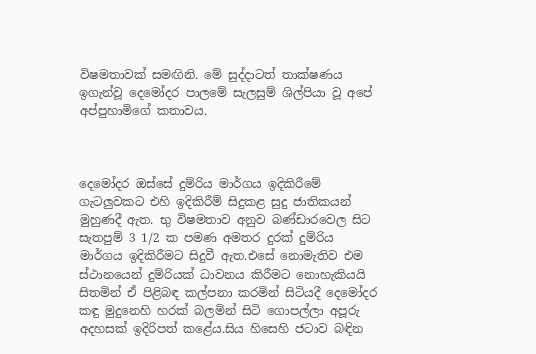විෂමතාවක් සමඟිනි. මේ සුද්දාටත් තාක්ෂණය ඉගැන්වූ දෙමෝදර පාලමේ සැලසුම් ශිල්පියා වූ අපේ අප්පුහාමිගේ කතාවය.



දෙමෝදර ඔස්‌සේ දුම්රිය මාර්ගය ඉදිකිරීමේ ගැටලුවකට එහි ඉදිකිරීම් සිදුකළ සුදු ජාතිකයන් මුහුණදී ඇත. භු විෂමතාව අනුව බණ්‌ඩාරවෙල සිට සැතපුම් 3 1/2 ක පමණ අමතර දුරක්‌ දුම්රිය මාර්ගය ඉදිකිරීමට සිදුවී ඇත.එසේ නොමැතිව එම ස්‌ථානයෙන් දුම්රියක්‌ ධාවනය කිරීමට නොහැකියයි සිතමින් ඒ පිළිබඳ කල්පනා කරමින් සිටියදී දෙමෝදර කඳු මුදුනෙහි හරක්‌ බලමින් සිටි ගොපල්ලා අපූරු අදහසක්‌ ඉදිරිපත් කළේය.සිය හිසෙහි ජටාව බඳින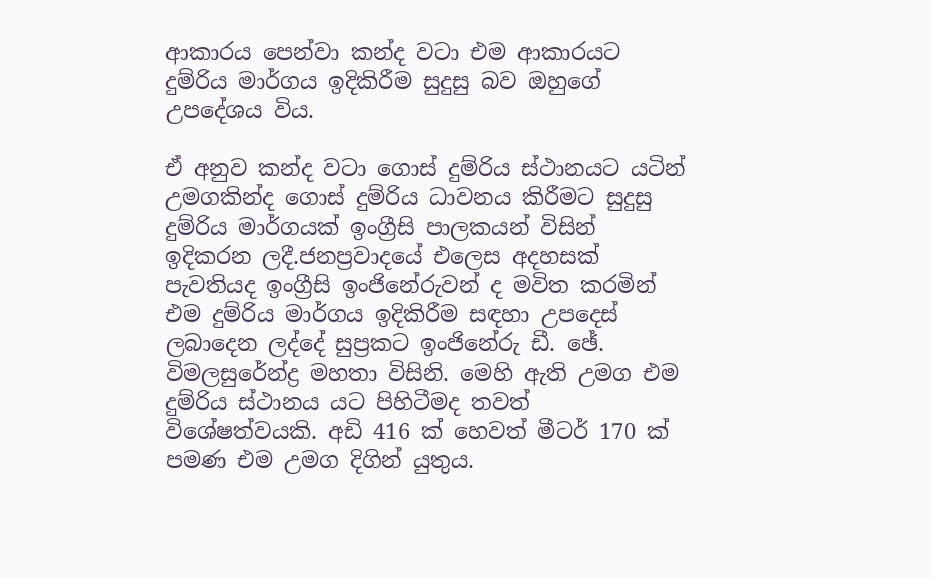ආකාරය පෙන්වා කන්ද වටා එම ආකාරයට දුම්රිය මාර්ගය ඉදිකිරීම සුදුසු බව ඔහුගේ උපදේශය විය.

ඒ අනුව කන්ද වටා ගොස්‌ දුම්රිය ස්‌ථානයට යටින් උමගකින්ද ගොස්‌ දුම්රිය ධාවනය කිරීමට සුදුසු දුම්රිය මාර්ගයක්‌ ඉංග්‍රීසි පාලකයන් විසින් ඉදිකරන ලදී.ජනප්‍රවාදයේ එලෙස අදහසක්‌ පැවතියද ඉංග්‍රීසි ඉංජිනේරුවන් ද මවිත කරමින් එම දුම්රිය මාර්ගය ඉදිකිරීම සඳහා උපදෙස්‌ ලබාදෙන ලද්දේ සුප්‍රකට ඉංජිනේරු ඩී. ඡේ. විමලසුරේන්ද්‍ර මහතා විසිනි. මෙහි ඇති උමග එම දුම්රිය ස්‌ථානය යට පිහිටීමද තවත් විශේෂත්වයකි. අඩි 416 ක්‌ හෙවත් මීටර් 170 ක්‌ පමණ එම උමග දිගින් යුතුය.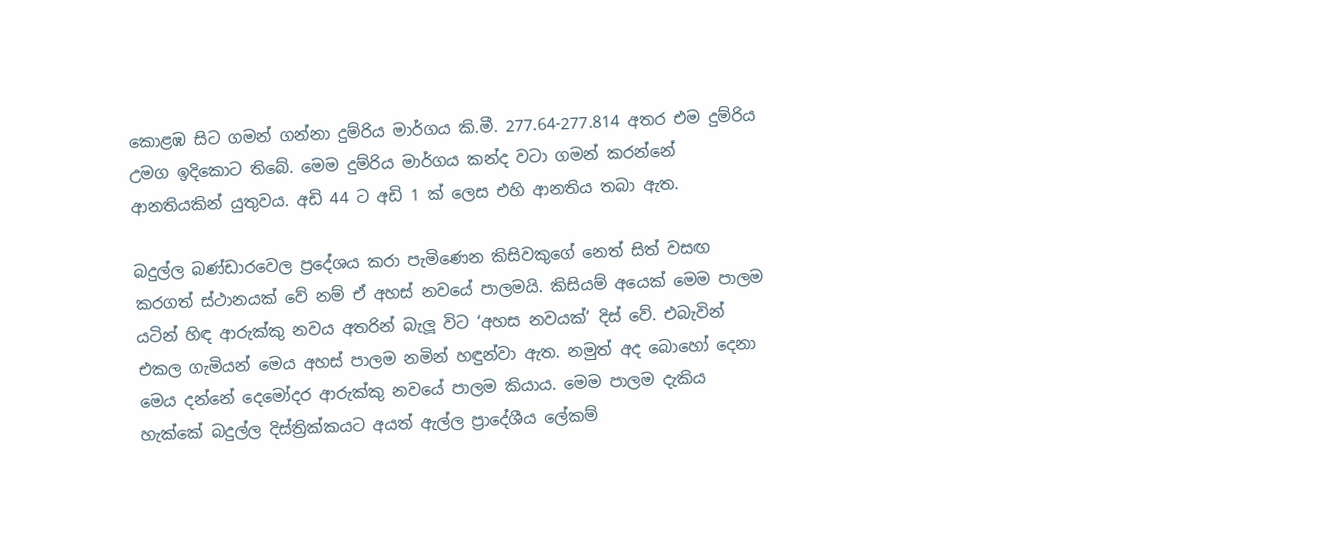කොළඹ සිට ගමන් ගන්නා දුම්රිය මාර්ගය කි.මී. 277.64-277.814 අතර එම දුම්රිය උමග ඉදිකොට තිබේ. මෙම දුම්රිය මාර්ගය කන්ද වටා ගමන් කරන්නේ ආනතියකින් යුතුවය. අඩි 44 ට අඩි 1 ක්‌ ලෙස එහි ආනතිය තබා ඇත.

බදුල්ල බණ්ඩාරවෙල ප්‍රදේශය කරා පැමිණෙන කිසිවකුගේ නෙත් සිත් වසඟ කරගත් ස්ථානයක් වේ නම් ඒ අහස් නවයේ පාලමයි. කිසියම් අයෙක් මෙම පාලම යටින් හිඳ ආරුක්කු නවය අතරින් බැලූ විට ‘අහස නවයක්’ දිස් වේ. එබැවින් එකල ගැමියන් මෙය අහස් පාලම නමින් හඳුන්වා ඇත. නමුත් අද බොහෝ දෙනා මෙය දන්නේ දෙමෝදර ආරුක්කු නවයේ පාලම කියාය. මෙම පාලම දැකිය හැක්කේ බදුල්ල දිස්ත්‍රික්කයට අයත් ඇල්ල ප්‍රාදේශීය ලේකම්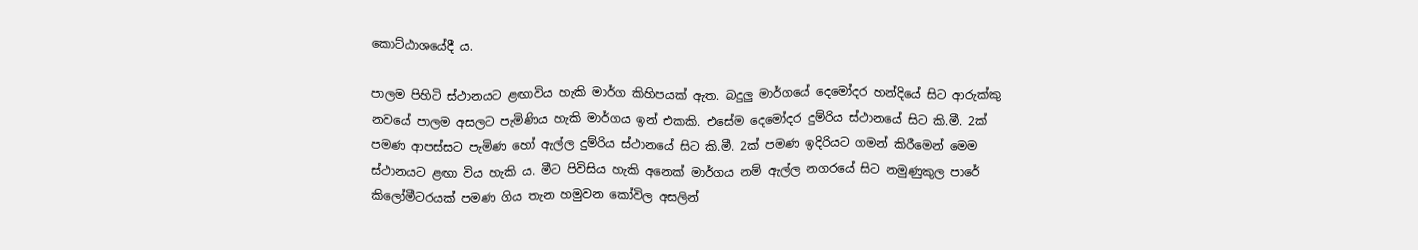කොට්ඨාශයේදී ය.

පාලම පිහිටි ස්ථානයට ළඟාවිය හැකි මාර්ග කිහිපයක් ඇත. බදුලු මාර්ගයේ දෙමෝදර හන්දියේ සිට ආරුක්කු නවයේ පාලම අසලට පැමිණිය හැකි මාර්ගය ඉන් එකකි. එසේම දෙමෝදර දුම්රිය ස්ථානයේ සිට කි.මී. 2ක් පමණ ආපස්සට පැමිණ හෝ ඇල්ල දුම්රිය ස්ථානයේ සිට කි.මී. 2ක් පමණ ඉදිරියට ගමන් කිරීමෙන් මෙම ස්ථානයට ළඟා විය හැකි ය. මීට පිවිසිය හැකි අනෙක් මාර්ගය නම් ඇල්ල නගරයේ සිට නමුණුකුල පාරේ කිලෝමීටරයක් පමණ ගිය තැන හමුවන කෝවිල අසලින්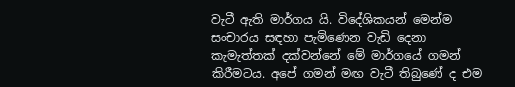වැටී ඇති මාර්ගය යි. විදේශිකයන් මෙන්ම සංචාරය සඳහා පැමිණෙන වැඩි දෙනා කැමැත්තක් දක්වන්නේ මේ මාර්ගයේ ගමන් කිරීමටය. අපේ ගමන් මඟ වැටී තිබුණේ ද එම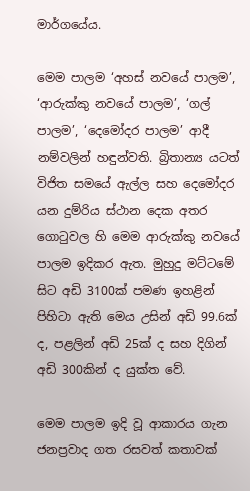මාර්ගයේය.

මෙම පාලම ‘අහස් නවයේ පාලම’, ‘ආරුක්කු නවයේ පාලම’, ‘ගල් පාලම’, ‘දෙමෝදර පාලම’ ආදී නම්වලින් හ‍ඳුන්වති. බ්‍රිතාන්‍ය යටත් විජිත සමයේ ඇල්ල සහ දෙමෝදර යන දුම්රිය ස්ථාන දෙක අතර ගොටුවල හි මෙම ආරුක්කු නවයේ පාලම ඉදිකර ඇත. මුහුදු මට්ටමේ සිට අඩි 3100ක් පමණ ඉහළින් පිහිටා ඇති මෙය උසින් අඩි 99.6ක් ද, පළලින් අඩි 25ක් ද සහ දිගින් අඩි 300කින් ද යුක්ත වේ.

මෙම පාලම ඉදි වූ ආකාරය ගැන ජනප්‍රවාද ගත රසවත් කතාවක්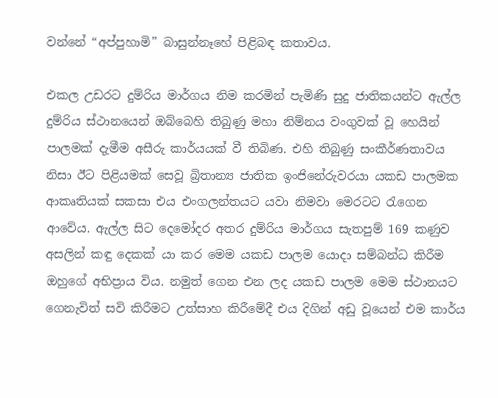වන්නේ “අප්පුහාමි” බාසුන්නෑහේ පිළිබඳ කතාවය.

එකල උඩරට දුම්රිය මාර්ගය නිම කරමින් පැමිණි සුදු ජාතිකයන්ට ඇල්ල දුම්රිය ස්ථානයෙන් ඔබ්බෙහි තිබුණු මහා නිම්නය වංගුවක් වූ හෙයින් පාලමක් දැමීම අසීරු කාර්යයක් වී තිබිණ. එහි තිබුණු සංකීර්ණතාවය නිසා ඊට පිළියමක් සෙවූ බ්‍රිතාන්‍ය ජාතික ඉංජිනේරුවරයා යකඩ පාලමක ආකෘතියක් සකසා එය එංගලන්තයට යවා නිමවා මෙරටට රැගෙන ආවේය. ඇල්ල සිට දෙමෝදර අතර දුම්රිය මාර්ගය සැතපුම් 169 කණුව අසලින් කඳු දෙකක් යා කර මෙම යකඩ පාලම යොදා සම්බන්ධ කිරීම ඔහුගේ අභිප්‍රාය විය. නමුත් ගෙන එන ලද යකඩ පාලම මෙම ස්ථානයට ගෙනැවිත් සවි කිරීමට උත්සාහ කිරීමේදී එය දිගින් අඩු වූයෙන් එම කාර්ය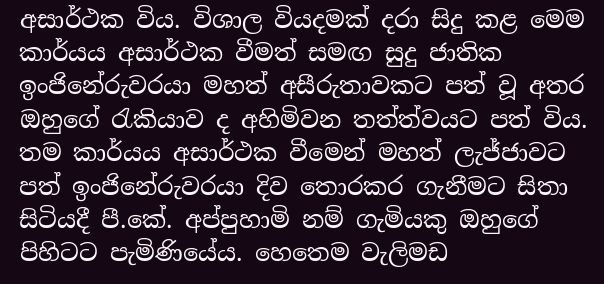අසාර්ථක විය. විශාල වියදමක් දරා සිදු කළ මෙම කාර්යය අසාර්ථක වීමත් සමඟ සුදු ජාතික ඉංජිනේරුවරයා මහත් අසීරුතාවකට පත් වූ අතර ඔහුගේ රැකියාව ද අහිමිවන තත්ත්වයට පත් විය. තම කාර්යය අසාර්ථක වීමෙන් මහත් ලැජ්ජාවට පත් ඉංජිනේරුවරයා දිව තොරකර ගැනීමට සිතා සිටියදී පී.කේ. අප්පුහාමි නම් ගැමියකු ඔහුගේ පිහිටට පැමිණියේය. හෙතෙම වැලිමඩ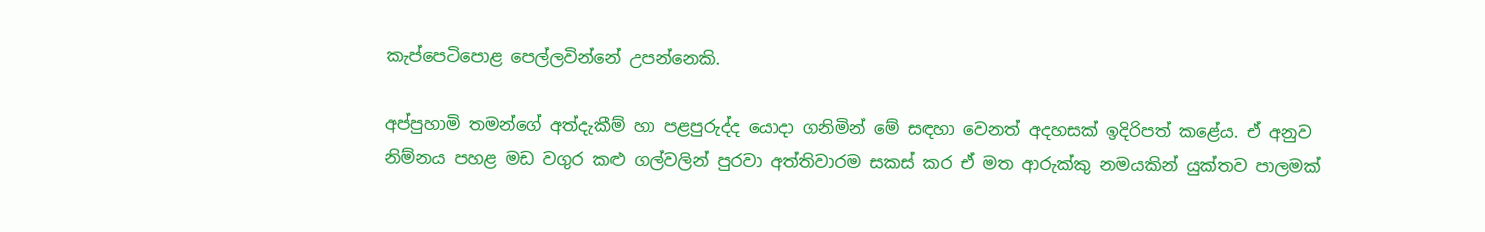කැප්පෙටිපොළ පෙල්ලවින්නේ උපන්නෙකි.

අප්පුහාමි තමන්ගේ අත්දැකීම් හා පළපුරුද්ද යොදා ගනිමින් මේ සඳහා වෙනත් අදහසක් ඉදිරිපත් කළේය. ඒ අනුව නිම්නය පහළ මඩ වගුර කළු ගල්වලින් පුරවා අත්තිවාරම සකස් කර ඒ මත ආරුක්කු නමයකින් යුක්තව පාලමක්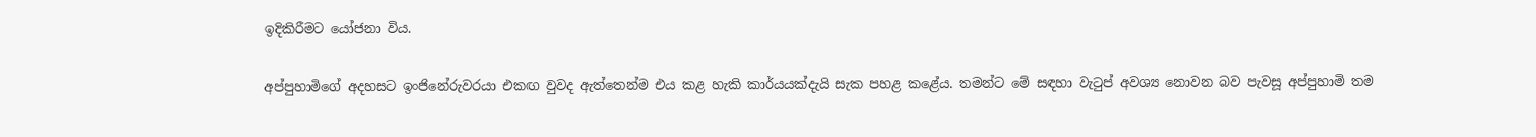ඉදිකිරීමට යෝජනා විය.

අප්පුහාමිගේ අදහසට ඉංජිනේරුවරයා එකඟ වුවද ඇත්තෙන්ම එය කළ හැකි කාර්යයක්දැයි සැක පහළ කළේය. තමන්ට මේ සඳහා වැටුප් අවශ්‍ය නොවන බව පැවසූ අප්පුහාමි තම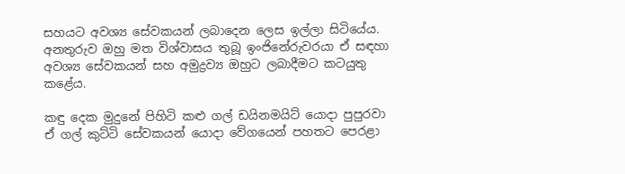සහයට අවශ්‍ය සේවකයන් ලබාදෙන ලෙස ඉල්ලා සිටියේය. අනතුරුව ඔහු මත විශ්වාසය තුබූ ඉංජිනේරුවරයා ඒ සඳහා අවශ්‍ය සේවකයන් සහ අමුද්‍රව්‍ය ඔහුට ලබාදීමට කටයුතු කළේය.

කඳු දෙක මුදුනේ පිහිටි කළු ගල් ඩයිනමයිට් යොදා පුපුරවා ඒ ගල් කුට්ටි සේවකයන් යොදා වේගයෙන් පහතට පෙරළා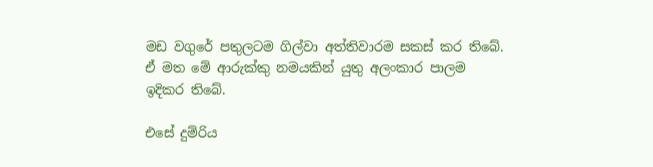මඩ වගුරේ පතුලටම ගිල්වා අත්තිවාරම සකස් කර තිබේ. ඒ මත මේ ආරුක්කු නමයකින් යුතු අලංකාර පාලම ඉදිකර තිබේ.

එසේ දුම්රිය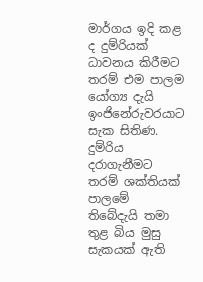මාර්ගය ඉදි කළ ද දුම්රියක් ධාවනය කිරීමට තරම් එම පාලම යෝග්‍ය දැයි ඉංජිනේරුවරයාට සැක සිතිණ. දුම්රිය දරාගැනීමට තරම් ශක්තියක් පාලමේ තිබේදැයි තමා තුළ බිය මුසු සැකයක් ඇති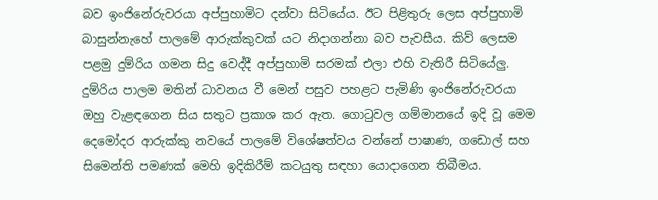බව ඉංජිනේරුවරයා අප්පුහාමිට දන්වා සිටියේය. ඊට පිළිතුරු ලෙස අප්පුහාමි බාසුන්නැහේ පාලමේ ආරුක්කුවක් යට නිදාගන්නා බව පැවසීය. කිව් ලෙසම පළමු දුම්රිය ගමන සිදු වෙද්දී අප්පුහාමි සරමක් එලා එහි වැතිරී සිටියේලු. දුම්රිය පාලම මතින් ධාවනය වී මෙන් පසුව පහළට පැමිණි ඉංජිනේරුවරයා ඔහු වැළඳගෙන සිය සතුට ප්‍රකාශ කර ඇත. ගොටුවල ගම්මානයේ ඉදි වූ මෙම දෙමෝදර ආරුක්කු නවයේ පාලමේ විශේෂත්වය වන්නේ පාෂාණ, ගඩොල් සහ සිමෙන්ති පමණක් මෙහි ඉදිකිරීම් කටයුතු සඳහා යොදාගෙන තිබීමය.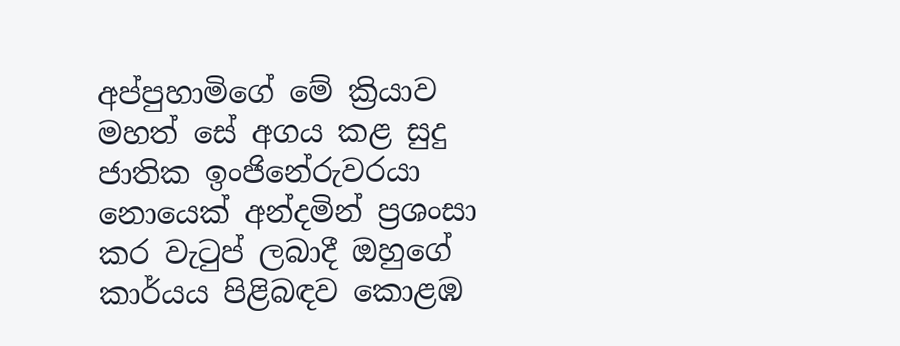අප්පුහාමිගේ මේ ක්‍රියාව මහත් සේ අගය කළ සුදු ජාතික ඉංජිනේරුවරයා නොයෙක් අන්දමින් ප්‍රශංසා කර වැටුප් ලබාදී ඔහුගේ කාර්යය පිළිබඳව කොළඹ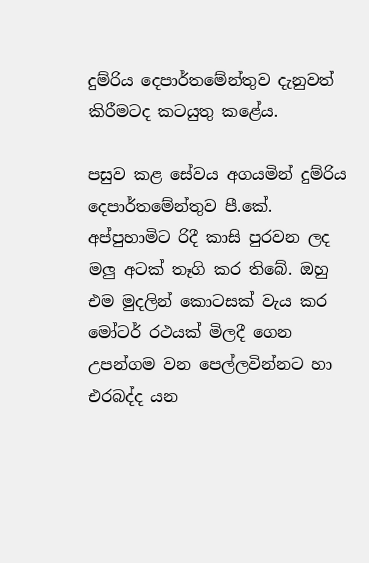දුම්රිය දෙපාර්තමේන්තුව දැනුවත් කිරීමටද කටයුතු කළේය.

පසුව කළ සේවය අගයමින් දුම්රිය දෙපාර්තමේන්තුව පී.කේ. අප්පුහාමිට රිදී කාසි පුරවන ලද මලු අටක් තෑගි කර තිබේ. ඔහු එම මුදලින් කොටසක් වැය කර මෝටර් රථයක් මිලදී ගෙන උපන්ගම වන පෙල්ලවින්නට හා එරබද්ද යන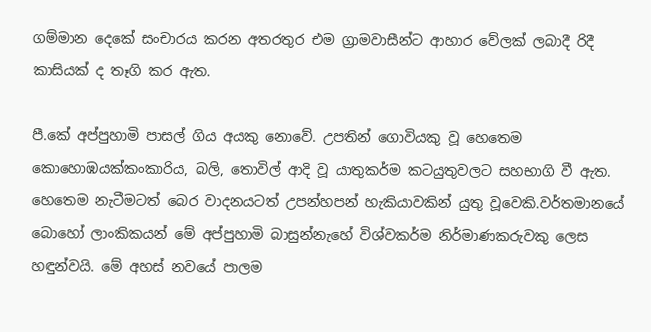ගම්මාන දෙකේ සංචාරය කරන අතරතුර එම ග්‍රාමවාසීන්ට ආහාර වේලක් ලබාදී රිදී කාසියක් ද තෑගි කර ඇත.

පී.කේ අප්පුහාමි පාසල් ගිය අයකු නොවේ. උපතින් ගොවියකු වූ හෙතෙම කොහොඹයක්කංකාරිය, බලි, තොවිල් ආදි වූ යාතුකර්ම කටයුතුවලට සහභාගි වී ඇත. හෙතෙම නැටීමටත් බෙර වාදනයටත් උපන්හපන් හැකියාවකින් යුතු වූවෙකි.වර්තමානයේ බොහෝ ලාංකිකයන් මේ අප්පුහාමි බාසුන්නැහේ විශ්වකර්ම නිර්මාණකරුවකු ලෙස හඳුන්වයි. මේ අහස් නවයේ පාලම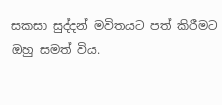සකසා සුද්දන් මවිතයට පත් කිරීමට ඔහු සමත් විය.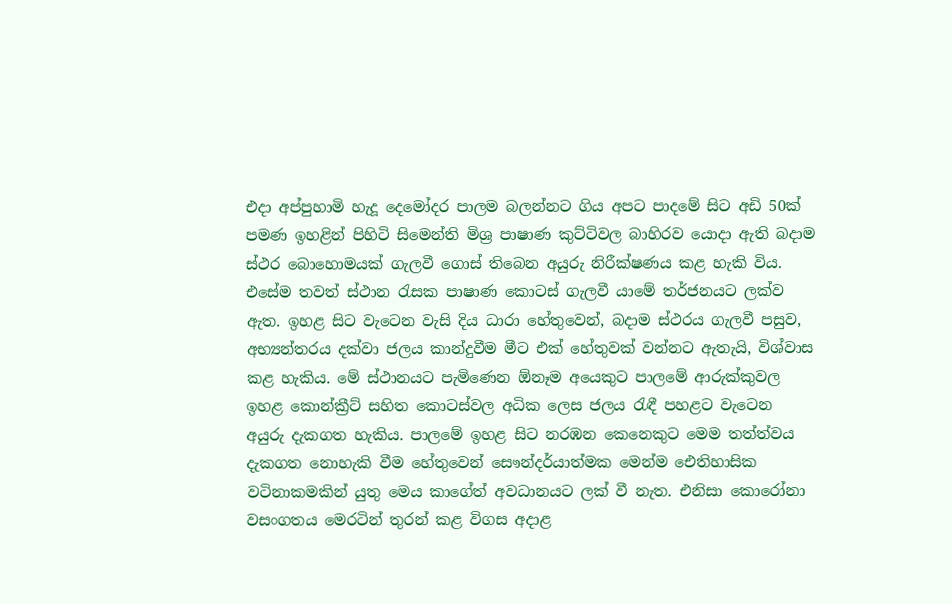එදා අප්පුහාමි හැදූ දෙමෝදර පාලම බලන්නට ගිය අපට පාදමේ සිට අඩි 50ක් පමණ ඉහළින් පිහිටි සිමෙන්ති මිශ්‍ර පාෂාණ කුට්ටිවල බාහිරව යොදා ඇති බදාම ස්ථර බොහොමයක් ගැලවී ගොස් තිබෙන අයුරු නිරීක්ෂණය කළ හැකි විය. එසේම තවත් ස්ථාන රැසක පාෂාණ කොටස් ගැලවී යාමේ තර්ජනයට ලක්ව ඇත. ඉහළ සිට වැටෙන වැසි දිය ධාරා හේතුවෙන්, බදාම ස්ථරය ගැලවී පසුව, අභ්‍යන්තරය දක්වා ජලය කාන්දුවීම මීට එක් හේතුවක් වන්නට ඇතැයි, විශ්වාස කළ හැකිය. මේ ස්ථානයට පැමිණෙන ඕනෑම අයෙකුට පාලමේ ආරුක්කුවල ඉහළ කොන්ක්‍රීට් සහිත කොටස්වල අධික ලෙස ජලය රැඳී පහළට වැටෙන අයුරු දැකගත හැකිය. පාලමේ ඉහළ සිට නරඹන කෙනෙකුට මෙම තත්ත්වය දැකගත නොහැකි වීම හේතුවෙන් සෞන්දර්යාත්මක මෙන්ම ඓතිහාසික වටිනාකමකින් යුතු මෙය කාගේත් අවධානයට ලක් වී නැත. එනිසා කොරෝනා වසංගතය මෙරටින් තුරන් කළ විගස අදාළ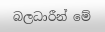බලධාරීන් මේ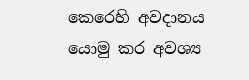කෙරෙහි අවදානය යොමු කර අවශ්‍ය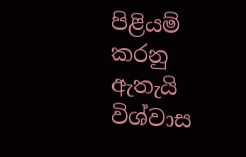පිළියම් කරනු ඇතැයි විශ්වාස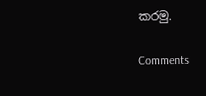කරමු.

Comments